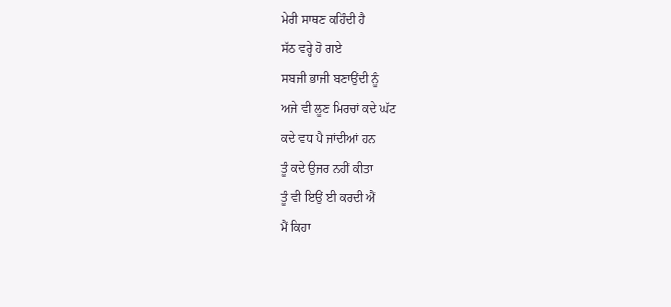ਮੇਰੀ ਸਾਥਣ ਕਹਿੰਦੀ ਹੈ
ਸੱਠ ਵਰ੍ਹੇ ਹੋ ਗਏ
ਸਬਜੀ ਭਾਜੀ ਬਣਾਉਂਦੀ ਨੂੰ
ਅਜੇ ਵੀ ਲੂਣ ਮਿਰਚਾਂ ਕਦੇ ਘੱਟ
ਕਦੇ ਵਧ ਪੈ ਜਾਂਦੀਆਂ ਹਨ
ਤੂੰ ਕਦੇ ਉਜਰ ਨਹੀਂ ਕੀਤਾ
ਤੂੰ ਵੀ ਇਉਂ ਈ ਕਰਦੀ ਐਂ
ਮੈਂ ਕਿਹਾ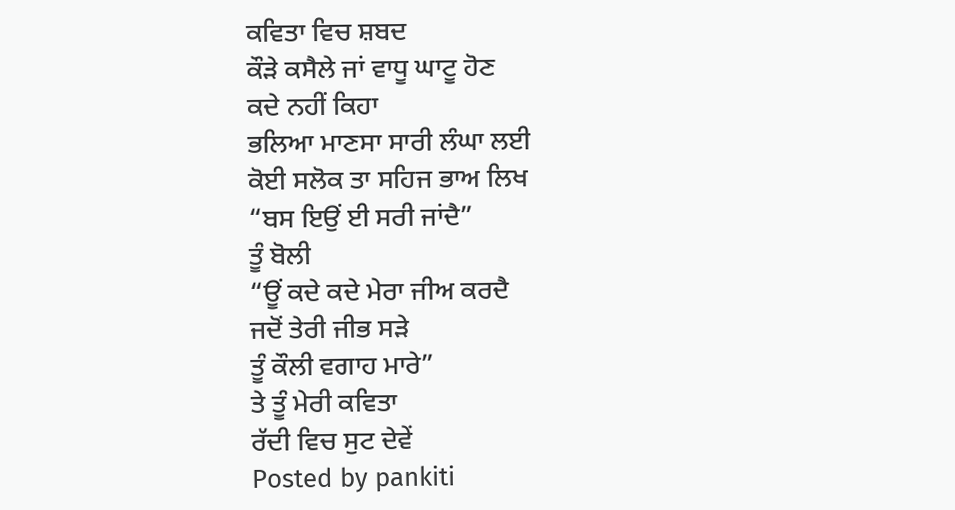ਕਵਿਤਾ ਵਿਚ ਸ਼ਬਦ
ਕੌੜੇ ਕਸੈਲੇ ਜਾਂ ਵਾਧੂ ਘਾਟੂ ਹੋਣ
ਕਦੇ ਨਹੀਂ ਕਿਹਾ
ਭਲਿਆ ਮਾਣਸਾ ਸਾਰੀ ਲੰਘਾ ਲਈ
ਕੋਈ ਸਲੋਕ ਤਾ ਸਹਿਜ ਭਾਅ ਲਿਖ
“ਬਸ ਇਉਂ ਈ ਸਰੀ ਜਾਂਦੈ”
ਤੂੰ ਬੋਲੀ
“ਊਂ ਕਦੇ ਕਦੇ ਮੇਰਾ ਜੀਅ ਕਰਦੈ
ਜਦੋਂ ਤੇਰੀ ਜੀਭ ਸੜੇ
ਤੂੰ ਕੌਲੀ ਵਗਾਹ ਮਾਰੇ”
ਤੇ ਤੂੰ ਮੇਰੀ ਕਵਿਤਾ
ਰੱਦੀ ਵਿਚ ਸੁਟ ਦੇਵੇਂ
Posted by pankiti